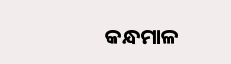କନ୍ଧମାଳ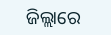ଜିଲ୍ଲାରେ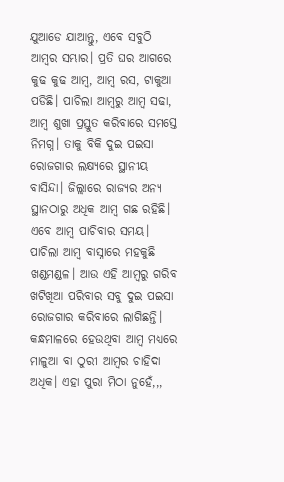ଯୁଆଡେ ଯାଆନ୍ତୁ, ଏବେ ସବୁଠି ଆମ୍ବର ସମ୍ଭାର। ପ୍ରତି ଘର ଆଗରେ କୁଢ କୁଢ ଆମ୍ବ, ଆମ୍ବ ରସ, ଟାକୁଆ ପଡିଛି। ପାଚିଲା ଆମ୍ବରୁ ଆମ୍ବ ସଢା, ଆମ୍ବ ଶୁଖା ପ୍ରସ୍ତୁତ କରିବାରେ ସମସ୍ତେ ନିମଗ୍ନ। ତାକୁ ବିକି ଦୁଇ ପଇସା ରୋଜଗାର ଲକ୍ଷ୍ୟରେ ସ୍ଥାନୀୟ ବାସିନ୍ଦା। ଜିଲ୍ଲାରେ ରାଜ୍ୟର ଅନ୍ୟ ସ୍ଥାନଠାରୁ ଅଧିକ ଆମ୍ବ ଗଛ ରହିଛି। ଏବେ ଆମ୍ବ ପାଚିବାର ସମୟ। ପାଚିଲା ଆମ୍ବ ବାସ୍ନାରେ ମହକୁଛି ଖଣ୍ଡମଣ୍ଡଳ। ଆଉ ଏହି ଆମ୍ବରୁ ଗରିବ ଖଟିଖିଆ ପରିବାର ସବୁ ଦୁଇ ପଇସା ରୋଜଗାର କରିବାରେ ଲାଗିଛନ୍ତି। କନ୍ଧମାଳରେ ହେଉଥିବା ଆମ୍ବ ମଧ୍ୟରେ ମାଳୁଆ ବା ଠୁରୀ ଆମ୍ବର ଚାହିଦା ଅଧିକ। ଏହା ପୁରା ମିଠା ନୁହେଁ,,,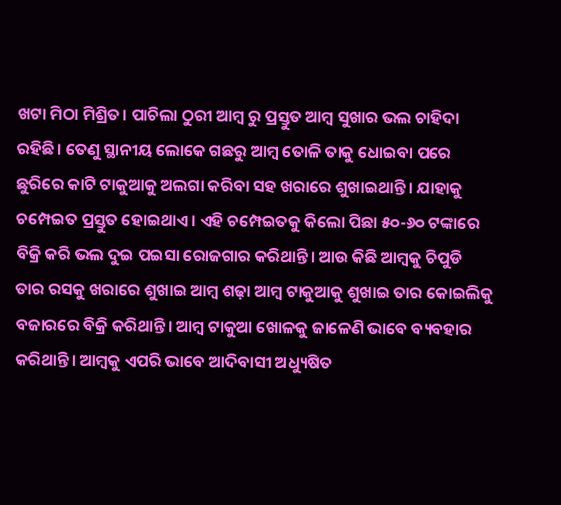ଖଟା ମିଠା ମିଶ୍ରିତ। ପାଚିଲା ଠୁରୀ ଆମ୍ବ ରୁ ପ୍ରସ୍ତୁତ ଆମ୍ବ ସୁଖାର ଭଲ ଚାହିଦା ରହିଛି। ତେଣୁ ସ୍ଥାନୀୟ ଲୋକେ ଗଛରୁ ଆମ୍ବ ତୋଳି ତାକୁ ଧୋଇବା ପରେ ଛୁରିରେ କାଟି ଟାକୁଆକୁ ଅଲଗା କରିବା ସହ ଖରାରେ ଶୁଖାଇଥାନ୍ତି। ଯାହାକୁ ଚମ୍ପେଇତ ପ୍ରସ୍ତୁତ ହୋଇଥାଏ। ଏହି ଚମ୍ପେଇତକୁ କିଲୋ ପିଛା ୫୦-୬୦ ଟଙ୍କାରେ ବିକ୍ରି କରି ଭଲ ଦୁଇ ପଇସା ରୋଜଗାର କରିଥାନ୍ତି। ଆଉ କିଛି ଆମ୍ବକୁ ଚିପୁଡି ତାର ରସକୁ ଖରାରେ ଶୁଖାଇ ଆମ୍ବ ଶଢ଼ା ଆମ୍ବ ଟାକୁଆକୁ ଶୁଖାଇ ତାର କୋଇଲିକୁ ବଜାରରେ ବିକ୍ରି କରିଥାନ୍ତି। ଆମ୍ଵ ଟାକୁଆ ଖୋଳକୁ ଜାଳେଣି ଭାବେ ବ୍ୟବହାର କରିଥାନ୍ତି। ଆମ୍ବକୁ ଏପରି ଭାବେ ଆଦିବାସୀ ଅଧ୍ୟୁଷିତ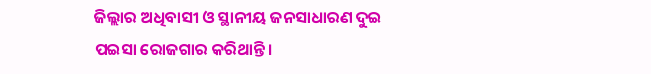ଜିଲ୍ଲାର ଅଧିବାସୀ ଓ ସ୍ଥାନୀୟ ଜନସାଧାରଣ ଦୁଇ ପଇସା ରୋଜଗାର କରିଥାନ୍ତି।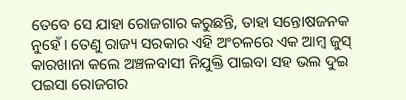ତେବେ ସେ ଯାହା ରୋଜଗାର କରୁଛନ୍ତି, ତାହା ସନ୍ତୋଷଜନକ ନୁହେଁ। ତେଣୁ ରାଜ୍ୟ ସରକାର ଏହି ଅଂଚଳରେ ଏକ ଆମ୍ବ ଜୁସ୍ କାରଖାନା କଲେ ଅଞ୍ଚଳବାସୀ ନିଯୁକ୍ତି ପାଇବା ସହ ଭଲ ଦୁଇ ପଇସା ରୋଜଗର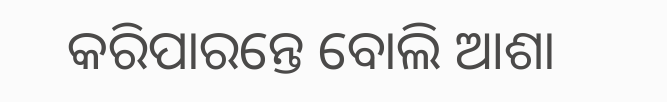କରିପାରନ୍ତେ ବୋଲି ଆଶା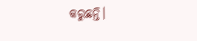କରୁଛନ୍ତି।